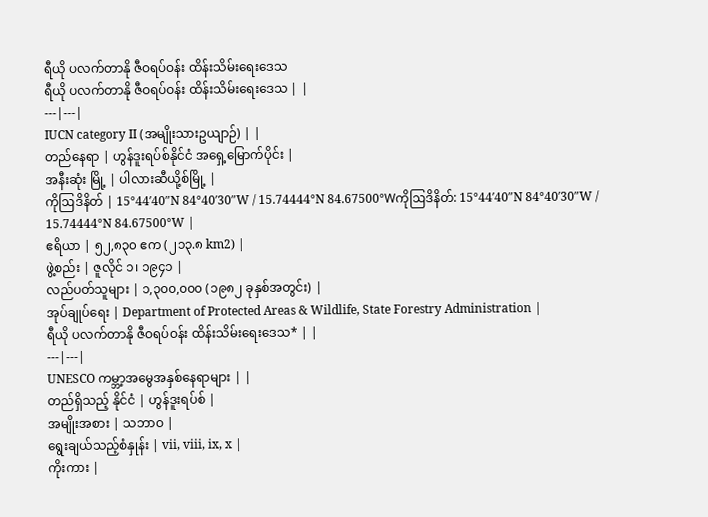ရီယို ပလက်တာနို ဇီဝရပ်ဝန်း ထိန်းသိမ်းရေးဒေသ
ရီယို ပလက်တာနို ဇီဝရပ်ဝန်း ထိန်းသိမ်းရေးဒေသ | |
---|---|
IUCN category II (အမျိုးသားဥယျာဉ်) | |
တည်နေရာ | ဟွန်ဒူးရပ်စ်နိုင်ငံ အရှေ့မြောက်ပိုင်း |
အနီးဆုံး မြို့ | ပါလားဆီယို့စ်မြို့ |
ကိုဩဒိနိတ် | 15°44′40″N 84°40′30″W / 15.74444°N 84.67500°Wကိုဩဒိနိတ်: 15°44′40″N 84°40′30″W / 15.74444°N 84.67500°W |
ဧရိယာ | ၅၂,၈၃၀ ဧက (၂၁၃.၈ km2) |
ဖွဲ့စည်း | ဇူလိုင် ၁၊ ၁၉၄၁ |
လည်ပတ်သူများ | ၁,၃၀၀,၀၀၀ (၁၉၈၂ ခုနှစ်အတွင်း) |
အုပ်ချုပ်ရေး | Department of Protected Areas & Wildlife, State Forestry Administration |
ရီယို ပလက်တာနို ဇီဝရပ်ဝန်း ထိန်းသိမ်းရေးဒေသ* | |
---|---|
UNESCO ကမ္ဘာ့အမွေအနှစ်နေရာများ | |
တည်ရှိသည့် နိုင်ငံ | ဟွန်ဒူးရပ်စ် |
အမျိုးအစား | သဘာဝ |
ရွေးချယ်သည့်စံနှုန်း | vii, viii, ix, x |
ကိုးကား |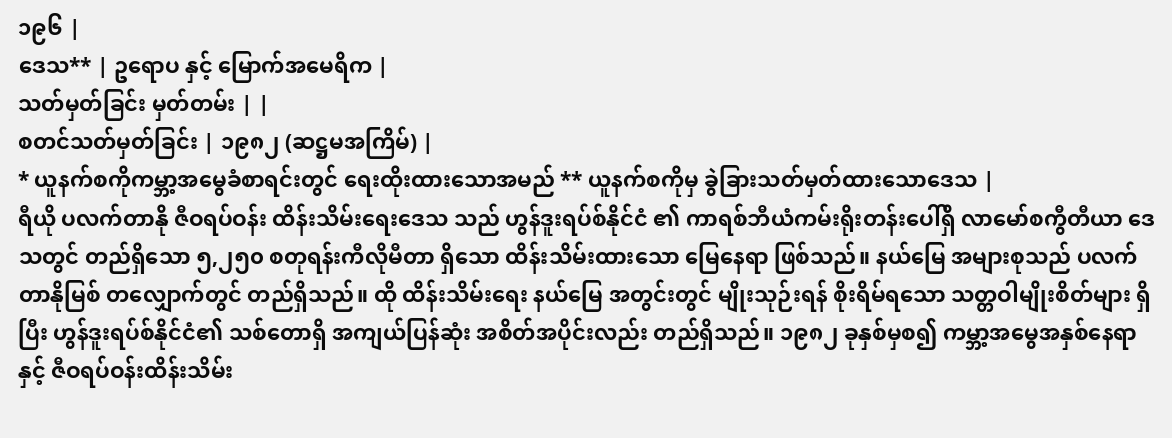၁၉၆ |
ဒေသ** | ဥရောပ နှင့် မြောက်အမေရိက |
သတ်မှတ်ခြင်း မှတ်တမ်း | |
စတင်သတ်မှတ်ခြင်း | ၁၉၈၂ (ဆဋ္ဌမအကြိမ်) |
* ယူနက်စကိုကမ္ဘာ့အမွေခံစာရင်းတွင် ရေးထိုးထားသောအမည် ** ယူနက်စကိုမှ ခွဲခြားသတ်မှတ်ထားသောဒေသ |
ရီယို ပလက်တာနို ဇီဝရပ်ဝန်း ထိန်းသိမ်းရေးဒေသ သည် ဟွန်ဒူးရပ်စ်နိုင်ငံ ၏ ကာရစ်ဘီယံကမ်းရိုးတန်းပေါ်ရှိ လာမော်စကွီတီယာ ဒေသတွင် တည်ရှိသော ၅,၂၅၀ စတုရန်းကီလိုမီတာ ရှိသော ထိန်းသိမ်းထားသော မြေနေရာ ဖြစ်သည်။ နယ်မြေ အများစုသည် ပလက်တာနိုမြစ် တလျှောက်တွင် တည်ရှိသည်။ ထို ထိန်းသိမ်းရေး နယ်မြေ အတွင်းတွင် မျိုးသုဉ်းရန် စိုးရိမ်ရသော သတ္တဝါမျိုးစိတ်များ ရှိပြီး ဟွန်ဒူးရပ်စ်နိုင်ငံ၏ သစ်တောရှိ အကျယ်ပြန်ဆုံး အစိတ်အပိုင်းလည်း တည်ရှိသည်။ ၁၉၈၂ ခုနှစ်မှစ၍ ကမ္ဘာ့အမွေအနှစ်နေရာ နှင့် ဇီဝရပ်ဝန်းထိန်းသိမ်း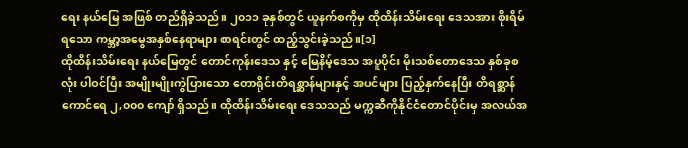ရေး နယ်မြေ အဖြစ် တည်ရှိခဲ့သည်။ ၂၀၁၁ ခုနှစ်တွင် ယူနက်စကိုမှ ထိုထိန်းသိမ်းရေး ဒေသအား စိုးရိမ်ရသော ကမ္ဘာ့အမွေအနှစ်နေရာများ စာရင်းတွင် ထည့်သွင်းခဲ့သည်။[၁]
ထိုထိန်းသိမ်းရေး နယ်မြေတွင် တောင်ကုန်းဒေသ နှင့် မြေနိမ့်ဒေသ အပူပိုင်း မိုးသစ်တောဒေသ နှစ်ခုစလုံး ပါဝင်ပြီး အမျိုးမျိုးကွဲပြားသော တောရိုင်းတိရစ္ဆာန်များနှင့် အပင်များ ပြည့်နှက်နေပြီး တိရစ္ဆာန်ကောင်ရေ ၂,၀၀၀ ကျော် ရှိသည်။ ထိုထိန်းသိမ်းရေး ဒေသသည် မက္ကဆီကိုနိုင်ငံတောင်ပိုင်းမှ အလယ်အ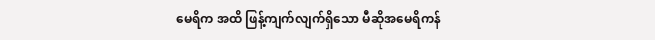မေရိက အထိ ဖြန့်ကျက်လျက်ရှိသော မီဆိုအမေရိကန်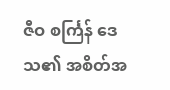ဇီဝ စင်္ကြန် ဒေသ၏ အစိတ်အ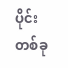ပိုင်းတစ်ခု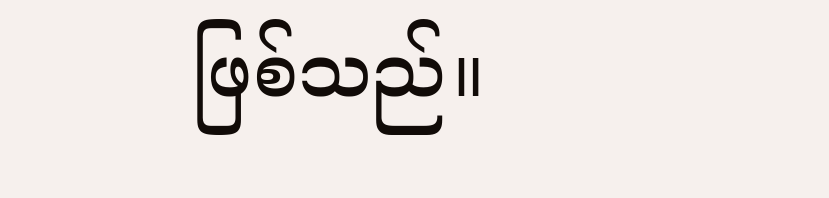ဖြစ်သည်။